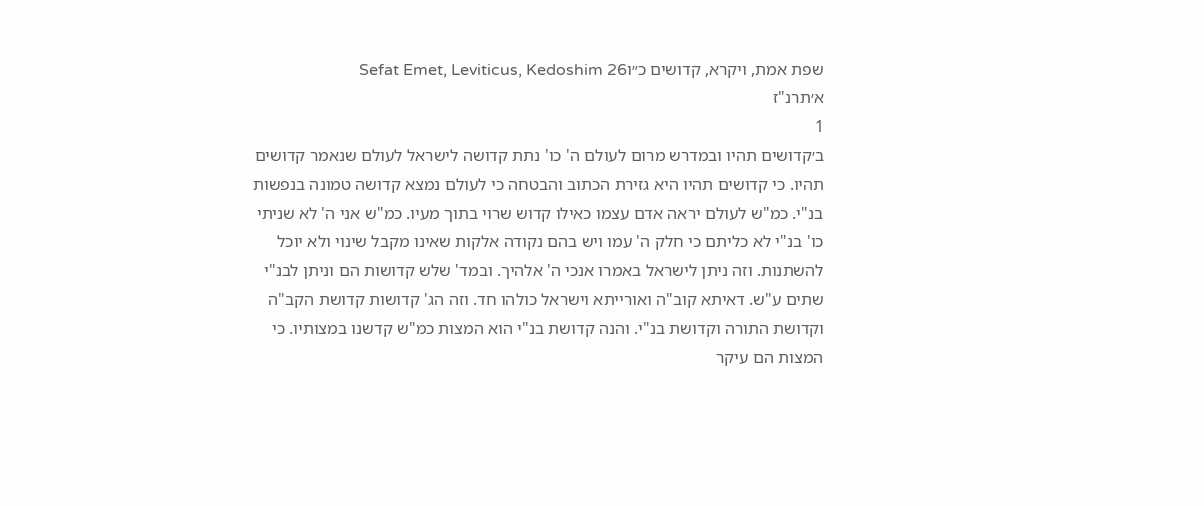שפת אמת, ויקרא, קדושים כ״וSefat Emet, Leviticus, Kedoshim 26
א׳תרנ"ז
1
ב׳קדושים תהיו ובמדרש מרום לעולם ה' כו' נתת קדושה לישראל לעולם שנאמר קדושים תהיו. כי קדושים תהיו היא גזירת הכתוב והבטחה כי לעולם נמצא קדושה טמונה בנפשות בנ"י. כמ"ש לעולם יראה אדם עצמו כאילו קדוש שרוי בתוך מעיו. כמ"ש אני ה' לא שניתי כו' בנ"י לא כליתם כי חלק ה' עמו ויש בהם נקודה אלקות שאינו מקבל שינוי ולא יוכל להשתנות. וזה ניתן לישראל באמרו אנכי ה' אלהיך. ובמד' שלש קדושות הם וניתן לבנ"י שתים ע"ש. דאיתא קוב"ה ואורייתא וישראל כולהו חד. וזה הג' קדושות קדושת הקב"ה וקדושת התורה וקדושת בנ"י. והנה קדושת בנ"י הוא המצות כמ"ש קדשנו במצותיו. כי המצות הם עיקר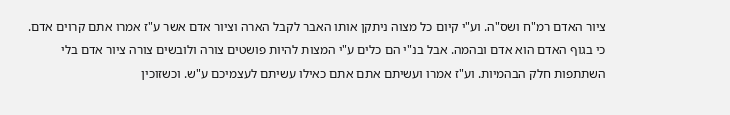ציור האדם רמ"ח ושס"ה. וע"י קיום כל מצוה ניתקן אותו האבר לקבל הארה וציור אדם אשר ע"ז אמרו אתם קרוים אדם. כי בגוף האדם הוא אדם ובהמה. אבל בנ"י הם כלים ע"י המצות להיות פושטים צורה ולובשים צורה ציור אדם בלי השתתפות חלק הבהמיות. וע"ז אמרו ועשיתם אתם אתם כאילו עשיתם לעצמיכם ע"ש. וכשזוכין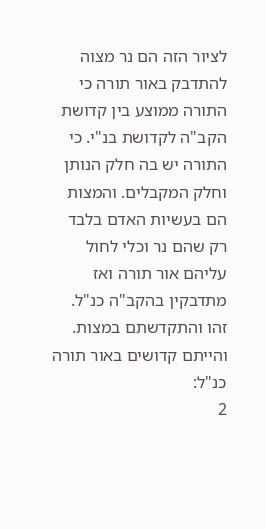לציור הזה הם נר מצוה להתדבק באור תורה כי התורה ממוצע בין קדושת הקב"ה לקדושת בנ"י. כי התורה יש בה חלק הנותן וחלק המקבלים. והמצות הם בעשיות האדם בלבד רק שהם נר וכלי לחול עליהם אור תורה ואז מתדבקין בהקב"ה כנ"ל. זהו והתקדשתם במצות. והייתם קדושים באור תורה כנ"ל:
2